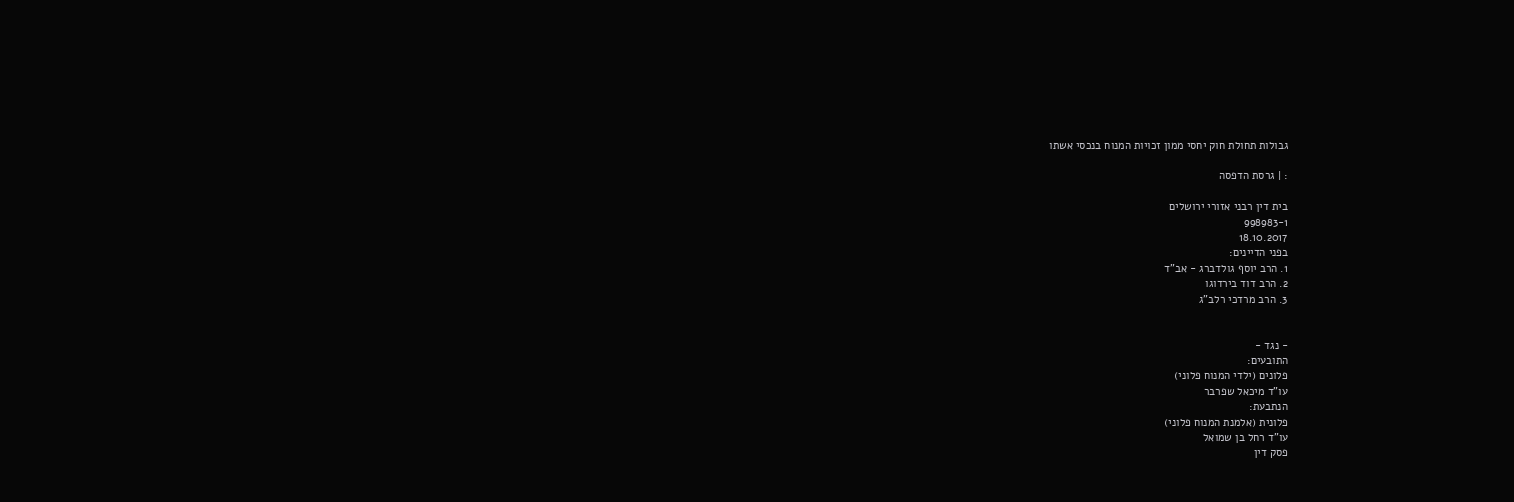גבולות תחולת חוק יחסי ממון זכויות המנוח בנכסי אשתו

: | גרסת הדפסה

בית דין רבני אזורי ירושלים
998983-1
18.10.2017
בפני הדיינים:
1. הרב יוסף גולדברג - אב"ד
2. הרב דוד בירדוגו
3. הרב מרדכי רלב"ג


- נגד -
התובעים:
פלונים (ילדי המנוח פלוני)
עו"ד מיכאל שפרבר
הנתבעת:
פלונית (אלמנת המנוח פלוני)
עו"ד רחל בן שמואל
פסק דין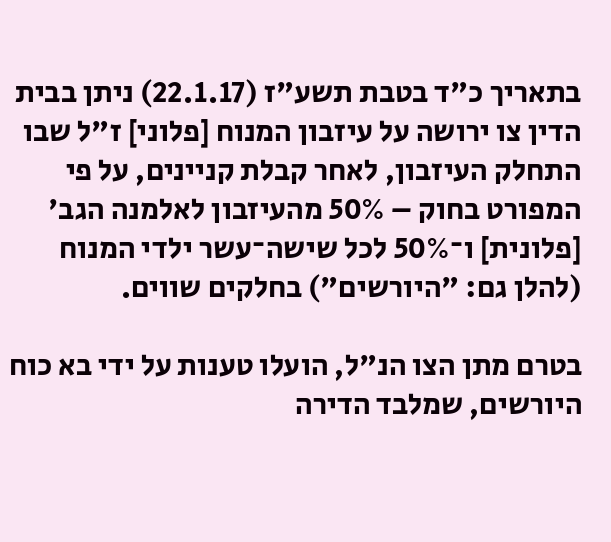בתאריך כ"ד בטבת תשע"ז (22.1.17) ניתן בבית הדין צו ירושה על עיזבון המנוח [פלוני] ז"ל שבו התחלק העיזבון, לאחר קבלת קניינים, על פי המפורט בחוק – 50% מהעיזבון לאלמנה הגב' [פלונית] ו־50% לכל שישה־עשר ילדי המנוח (להלן גם: "היורשים") בחלקים שווים.

בטרם מתן הצו הנ"ל, הועלו טענות על ידי בא כוח היורשים, שמלבד הדירה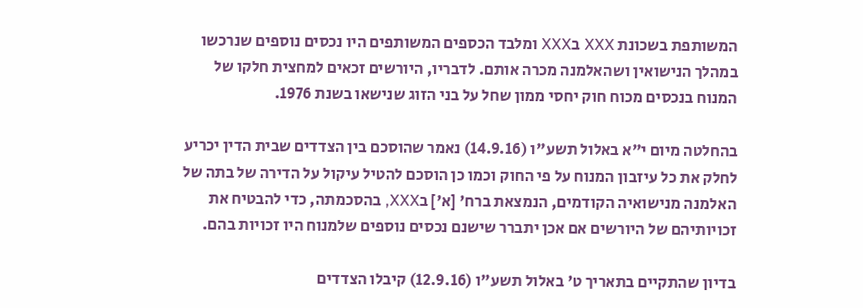המשותפת בשכונת XXX בXXX ומלבד הכספים המשותפים היו נכסים נוספים שנרכשו במהלך הנישואין ושהאלמנה מכרה אותם. לדבריו, היורשים זכאים למחצית חלקו של המנוח בנכסים מכוח חוק יחסי ממון שחל על בני הזוג שנישאו בשנת 1976.

בהחלטה מיום י"א באלול תשע"ו (14.9.16) נאמר שהוסכם בין הצדדים שבית הדין יכריע לחלק את כל עיזבון המנוח על פי החוק וכמו כן הוסכם להטיל עיקול על הדירה של בתה של האלמנה מנישואיה הקודמים, הנמצאת ברח' [א'] בXXX, בהסכמתה, כדי להבטיח את זכויותיהם של היורשים אם אכן יתברר שישנם נכסים נוספים שלמנוח היו זכויות בהם.

בדיון שהתקיים בתאריך ט' באלול תשע"ו (12.9.16) קיבלו הצדדים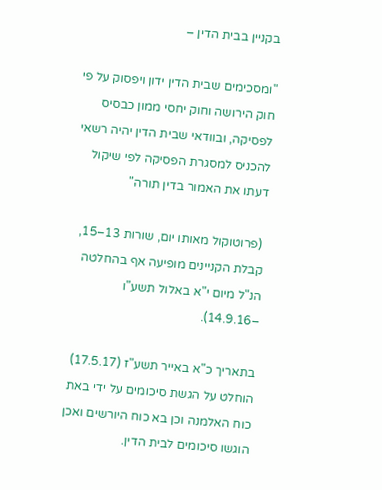בקניין בבית הדין –

"ומסכימים שבית הדין ידון ויפסוק על פי חוק הירושה וחוק יחסי ממון כבסיס לפסיקה, ובוודאי שבית הדין יהיה רשאי להכניס למסגרת הפסיקה לפי שיקול דעתו את האמור בדין תורה"

 (פרוטוקול מאותו יום, שורות 13–15, קבלת הקניינים מופיעה אף בהחלטה הנ"ל מיום י"א באלול תשע"ו –14.9.16).

בתאריך כ"א באייר תשע"ז (17.5.17) הוחלט על הגשת סיכומים על ידי באת כוח האלמנה וכן בא כוח היורשים ואכן הוגשו סיכומים לבית הדין.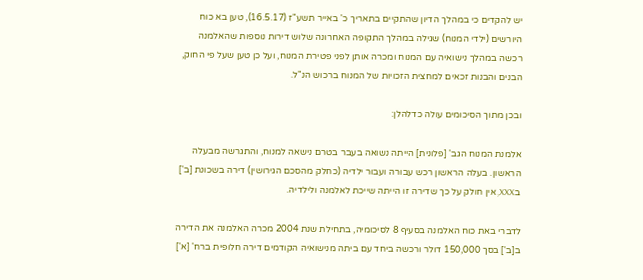יש להקדים כי במהלך הדיון שהתקיים בתאריך כ' באייר תשע"ז (16.5.17), טען בא כוח היורשים (ילדי המנוח) שגילה במהלך התקופה האחרונה שלוש דירות נוספות שהאלמנה רכשה במהלך נישואיה עם המנוח ומכרה אותן לפני פטירת המנוח, ועל כן טען שעל פי החוק, הבנים והבנות זכאים למחצית הזכויות של המנוח ברכוש הנ"ל.

ובכן מתוך הסיכומים עולה כדלהלן:

אלמנת המנוח הגב' [פלונית] הייתה נשואה בעבר בטרם נישאה למנוח, והתגרשה מבעלה הראשון. בעלה הראשון רכש עבורה ועבור ילדיה (כחלק מהסכם הגירושין) דירה בשכונת [ב'] בXXX, אין חולק על כך שדירה זו הייתה שייכת לאלמנה ולילדיה.

לדברי באת כוח האלמנה בסעיף 8 לסיכומיה, בתחילת שנת 2004 מכרה האלמנה את הדירה ב[ב'] בסך 150,000 דולר ורכשה ביחד עם ביתה מנישואיה הקודמים דירה חלופית ברח' [א']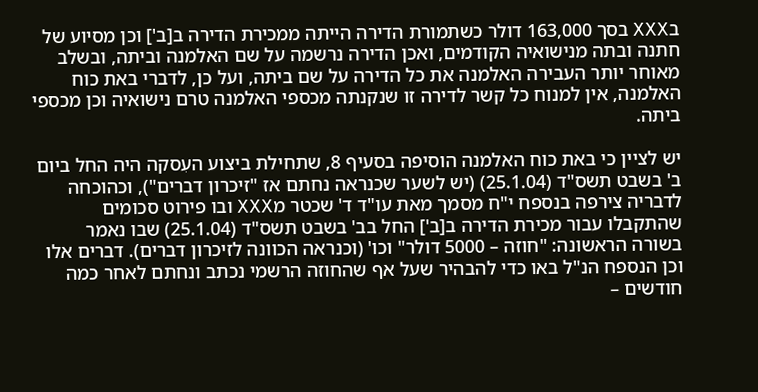בXXX בסך 163,000 דולר כשתמורת הדירה הייתה ממכירת הדירה ב[ב'] וכן מסיוע של חתנה ובתה מנישואיה הקודמים, ואכן הדירה נרשמה על שם האלמנה וביתה, ובשלב מאוחר יותר העבירה האלמנה את כל הדירה על שם ביתה, ועל כן, לדברי באת כוח האלמנה, אין למנוח כל קשר לדירה זו שנקנתה מכספי האלמנה טרם נישואיה וכן מכספי ביתה.

יש לציין כי באת כוח האלמנה הוסיפה בסעיף 8, שתחילת ביצוע העִסקה היה החל ביום ב' בשבט תשס"ד (25.1.04) (יש לשער שכנראה נחתם אז "זיכרון דברים"), וכהוכחה לדבריה צירפה בנספח י"ח מסמך מאת עו"ד ד' שכטר מXXX ובו פירוט סכומים שהתקבלו עבור מכירת הדירה ב[ב'] החל בב' בשבט תשס"ד (25.1.04) שבו נאמר בשורה הראשונה: "חוזה – 5000 דולר" וכו' (וכנראה הכוונה לזיכרון דברים). דברים אלו וכן הנספח הנ"ל באו כדי להבהיר שעל אף שהחוזה הרשמי נכתב ונחתם לאחר כמה חודשים –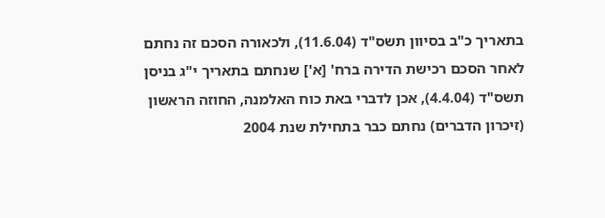בתאריך כ"ב בסיוון תשס"ד (11.6.04), ולכאורה הסכם זה נחתם לאחר הסכם רכישת הדירה ברח' [א'] שנחתם בתאריך י"ג בניסן תשס"ד (4.4.04), אכן לדברי באת כוח האלמנה, החוזה הראשון (זיכרון הדברים) נחתם כבר בתחילת שנת 2004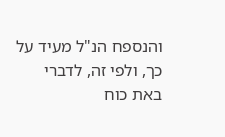והנספח הנ"ל מעיד על כך, ולפי זה, לדברי באת כוח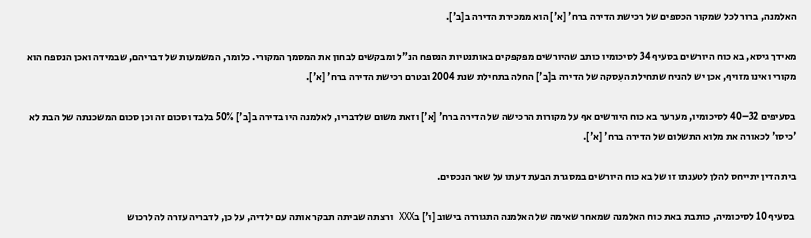האלמנה, ברור לכל שמקור הכספים של רכישת הדירה ברח' [א'] הוא ממכירת הדירה ב[ב'].

מאידך גיסא, בא כוח היורשים בסעיף 34 לסיכומיו כותב שהיורשים מפקפקים באותנטיות הנספח הנ"ל ומבקשים לבחון את המסמך המקורי. כלומר, המשמעות של דבריהם, שבמידה ואכן הנספח הוא מקורי ואינו מזויף, אכן יש להניח שתחילת העִסקה של הדירה ב[ב'] החלה בתחילת שנת 2004 ובטרם רכישת הדירה ברח' [א'].

בסעיפים 32–40 לסיכומיו, מערער בא כוח היורשים אף על מקורות הרכישה של הדירה ברח' [א'] וזאת משום שלדבריו, לאלמנה היו בדירה ב[ב'] 50% בלבד וסכום זה וכן סכום המשכנתה של הבת לא 'כיסו' לכאורה את מלוא התשלום של הדירה ברח' [א'].

בית הדין יתייחס להלן לטענתו זו של בא כוח היורשים במסגרת הבעת דעתו על שאר הנכסים.

 בסעיף 10 לסיכומיה, כותבת באת כוח האלמנה שמאחר שאימה של האלמנה התגוררה בישוב [ו'] בXXX  ורצתה שביתה תבקר אותה עם ילדיה, על כן, לדבריה עזרה לה לרכוש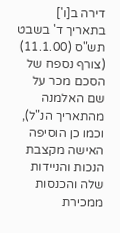דירה ב[ו'] בתאריך ד' בשבט תש"ס (11.1.00) (צורף נספח של הסכם מכר על שם האלמנה מהתאריך הנ"ל), וכמו כן הוסיפה האישה מקצבת הנכות והניידות שלה והכנסות ממכירת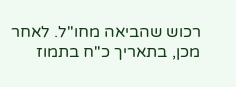רכוש שהביאה מחו"ל. לאחר מכן, בתאריך כ"ח בתמוז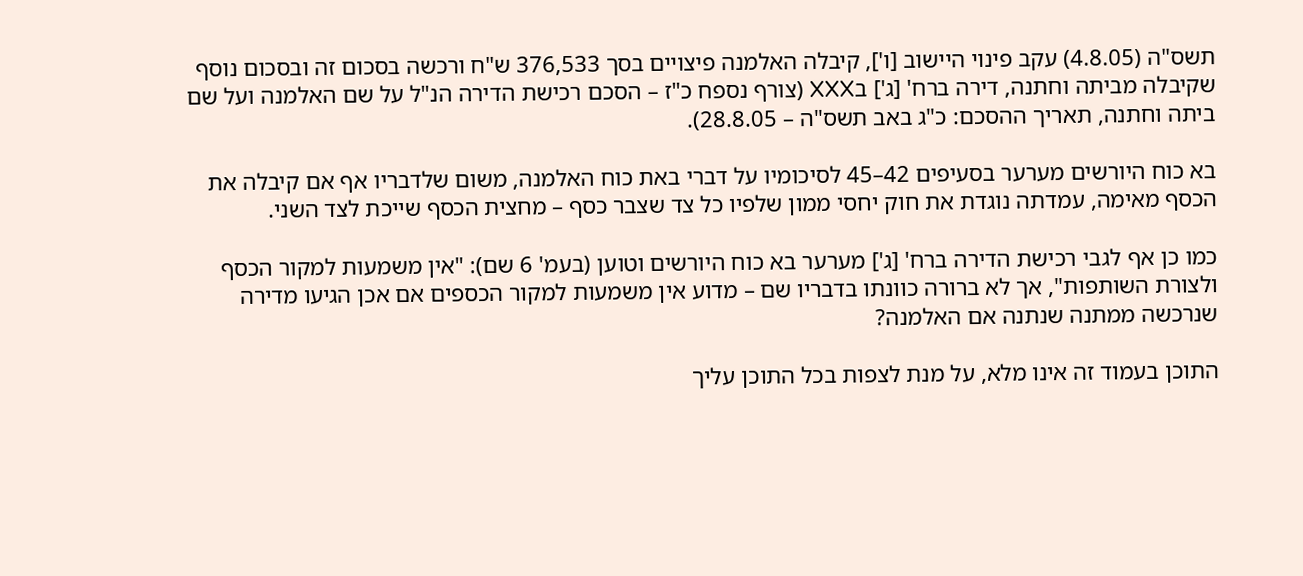תשס"ה (4.8.05) עקב פינוי היישוב [ו'], קיבלה האלמנה פיצויים בסך 376,533 ש"ח ורכשה בסכום זה ובסכום נוסף שקיבלה מביתה וחתנה, דירה ברח' [ג'] בXXX (צורף נספח כ"ז – הסכם רכישת הדירה הנ"ל על שם האלמנה ועל שם ביתה וחתנה, תאריך ההסכם: כ"ג באב תשס"ה – 28.8.05).

בא כוח היורשים מערער בסעיפים 42–45 לסיכומיו על דברי באת כוח האלמנה, משום שלדבריו אף אם קיבלה את הכסף מאימה, עמדתה נוגדת את חוק יחסי ממון שלפיו כל צד שצבר כסף – מחצית הכסף שייכת לצד השני.

כמו כן אף לגבי רכישת הדירה ברח' [ג'] מערער בא כוח היורשים וטוען (בעמ' 6 שם): "אין משמעות למקור הכסף ולצורת השותפות", אך לא ברורה כוונתו בדבריו שם – מדוע אין משמעות למקור הכספים אם אכן הגיעו מדירה שנרכשה ממתנה שנתנה אם האלמנה?

התוכן בעמוד זה אינו מלא, על מנת לצפות בכל התוכן עליך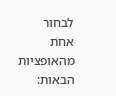לבחור אחת מהאופציות הבאות: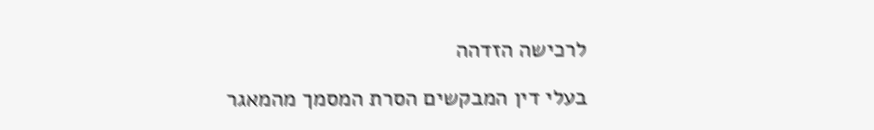לרכישה הזדהה

בעלי דין המבקשים הסרת המסמך מהמאגר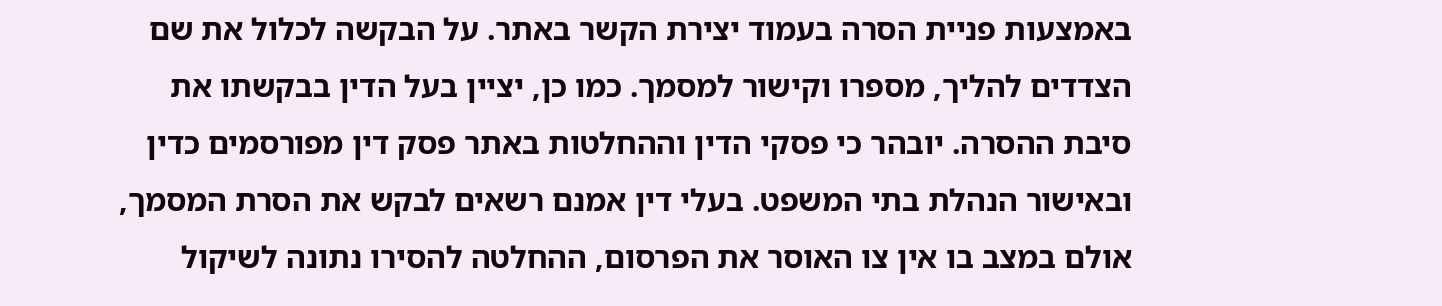באמצעות פניית הסרה בעמוד יצירת הקשר באתר. על הבקשה לכלול את שם הצדדים להליך, מספרו וקישור למסמך. כמו כן, יציין בעל הדין בבקשתו את סיבת ההסרה. יובהר כי פסקי הדין וההחלטות באתר פסק דין מפורסמים כדין ובאישור הנהלת בתי המשפט. בעלי דין אמנם רשאים לבקש את הסרת המסמך, אולם במצב בו אין צו האוסר את הפרסום, ההחלטה להסירו נתונה לשיקול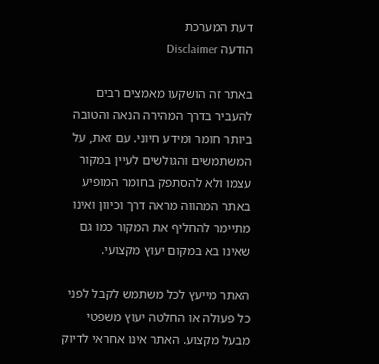דעת המערכת
הודעה Disclaimer

באתר זה הושקעו מאמצים רבים להעביר בדרך המהירה הנאה והטובה ביותר חומר ומידע חיוני. עם זאת, על המשתמשים והגולשים לעיין במקור עצמו ולא להסתפק בחומר המופיע באתר המהווה מראה דרך וכיוון ואינו מתיימר להחליף את המקור כמו גם שאינו בא במקום יעוץ מקצועי.

האתר מייעץ לכל משתמש לקבל לפני כל פעולה או החלטה יעוץ משפטי מבעל מקצוע. האתר אינו אחראי לדיוק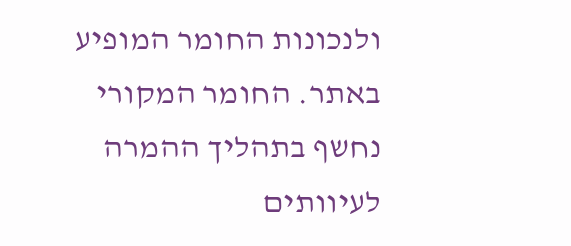ולנכונות החומר המופיע באתר. החומר המקורי נחשף בתהליך ההמרה לעיוותים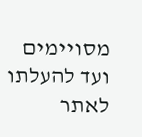מסויימים ועד להעלתו לאתר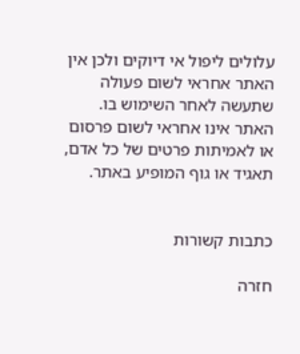עלולים ליפול אי דיוקים ולכן אין האתר אחראי לשום פעולה שתעשה לאחר השימוש בו. האתר אינו אחראי לשום פרסום או לאמיתות פרטים של כל אדם, תאגיד או גוף המופיע באתר.


כתבות קשורות

חזרה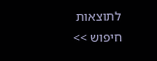לתוצאות חיפוש >>